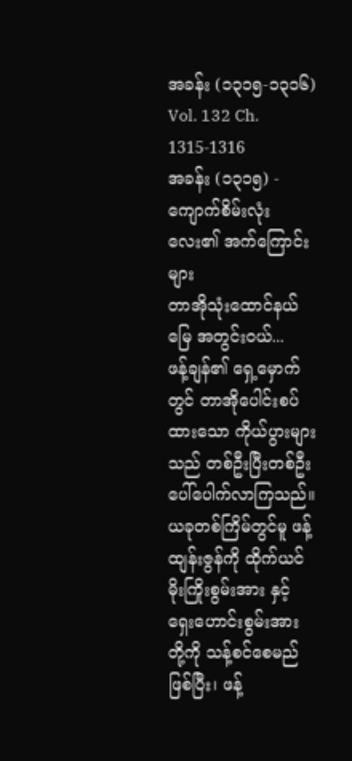အခန်း (၁၃၁၅-၁၃၁၆)
Vol. 132 Ch. 1315-1316
အခန်း (၁၃၁၅) - ကျောက်စိမ်းလုံးလေး၏ အက်ကြောင်းများ
တာအိုသုံးထောင်နယ်မြေ အတွင်းဝယ်...
ဖန့်ချန်၏ ရှေ့မှောက်တွင် တာအိုပေါင်းစပ်ထားသော ကိုယ်ပွားများသည် တစ်ဦးပြီးတစ်ဦး ပေါ်ပေါက်လာကြသည်။
ယခုတစ်ကြိမ်တွင်မူ ဖန့်ထျန်းဇွန်ကို ထိုက်ယင် မိုးကြိုးစွမ်းအား နှင့် ရှေးဟောင်းစွမ်းအား တို့ကို သန့်စင်စေမည်ဖြစ်ပြီး၊ ဖန့်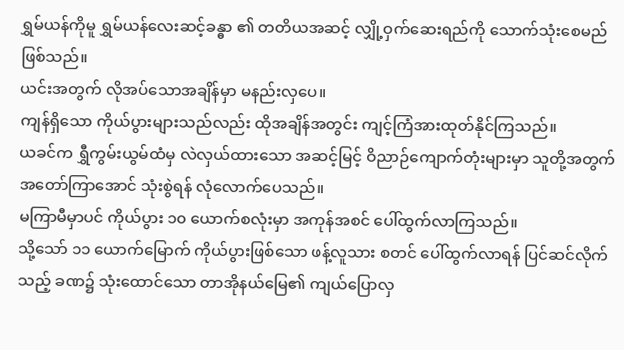ရွှမ်ယန်ကိုမူ ရွှမ်ယန်လေးဆင့်ခန္ဓာ ၏ တတိယအဆင့် လျှို့ဝှက်ဆေးရည်ကို သောက်သုံးစေမည်ဖြစ်သည်။
ယင်းအတွက် လိုအပ်သောအချိန်မှာ မနည်းလှပေ။
ကျန်ရှိသော ကိုယ်ပွားများသည်လည်း ထိုအချိန်အတွင်း ကျင့်ကြံအားထုတ်နိုင်ကြသည်။
ယခင်က ရွှီကွမ်းယွမ်ထံမှ လဲလှယ်ထားသော အဆင့်မြင့် ဝိညာဉ်ကျောက်တုံးများမှာ သူတို့အတွက် အတော်ကြာအောင် သုံးစွဲရန် လုံလောက်ပေသည်။
မကြာမီမှာပင် ကိုယ်ပွား ၁၀ ယောက်စလုံးမှာ အကုန်အစင် ပေါ်ထွက်လာကြသည်။
သို့သော် ၁၁ ယောက်မြောက် ကိုယ်ပွားဖြစ်သော ဖန့်လူသား စတင် ပေါ်ထွက်လာရန် ပြင်ဆင်လိုက်သည့် ခဏ၌ သုံးထောင်သော တာအိုနယ်မြေ၏ ကျယ်ပြောလှ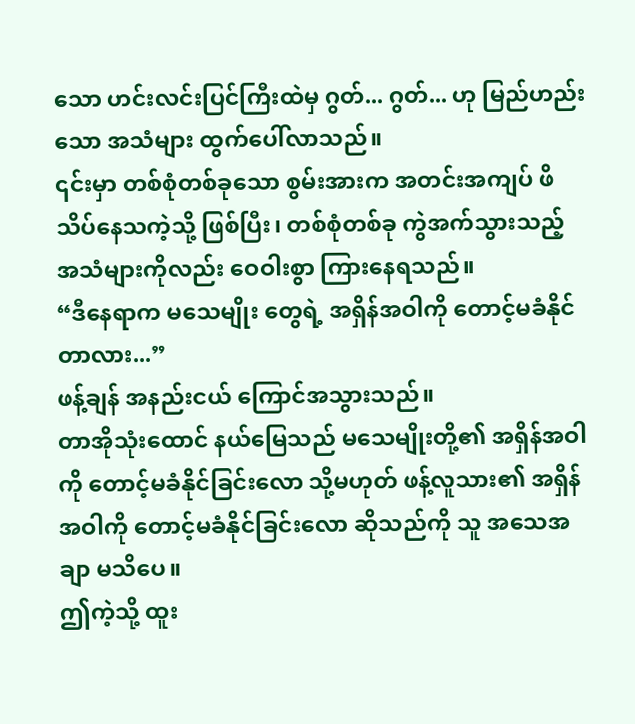သော ဟင်းလင်းပြင်ကြီးထဲမှ ဂွတ်... ဂွတ်... ဟု မြည်ဟည်းသော အသံများ ထွက်ပေါ်လာသည်။
၎င်းမှာ တစ်စုံတစ်ခုသော စွမ်းအားက အတင်းအကျပ် ဖိသိပ်နေသကဲ့သို့ ဖြစ်ပြီး၊ တစ်စုံတစ်ခု ကွဲအက်သွားသည့် အသံများကိုလည်း ဝေဝါးစွာ ကြားနေရသည်။
“ဒီနေရာက မသေမျိုး တွေရဲ့ အရှိန်အဝါကို တောင့်မခံနိုင်တာလား...”
ဖန့်ချန် အနည်းငယ် ကြောင်အသွားသည်။
တာအိုသုံးထောင် နယ်မြေသည် မသေမျိုးတို့၏ အရှိန်အဝါကို တောင့်မခံနိုင်ခြင်းလော သို့မဟုတ် ဖန့်လူသား၏ အရှိန်အဝါကို တောင့်မခံနိုင်ခြင်းလော ဆိုသည်ကို သူ အသေအချာ မသိပေ။
ဤကဲ့သို့ ထူး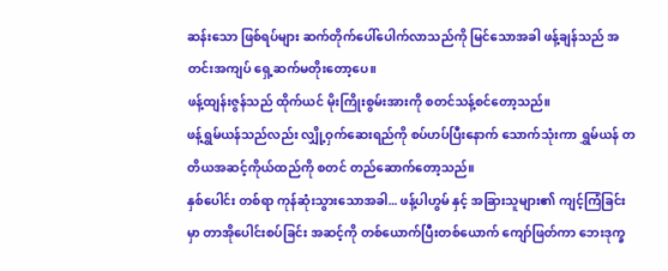ဆန်းသော ဖြစ်ရပ်များ ဆက်တိုက်ပေါ်ပေါက်လာသည်ကို မြင်သောအခါ ဖန့်ချန်သည် အတင်းအကျပ် ရှေ့ဆက်မတိုးတော့ပေ။
ဖန့်ထျန်းဇွန်သည် ထိုက်ယင် မိုးကြိုးစွမ်းအားကို စတင်သန့်စင်တော့သည်။
ဖန့်ရွှမ်ယန်သည်လည်း လျှို့ဝှက်ဆေးရည်ကို စပ်ဟပ်ပြီးနောက် သောက်သုံးကာ ရွှမ်ယန် တတိယအဆင့်ကိုယ်ထည်ကို စတင် တည်ဆောက်တော့သည်။
နှစ်ပေါင်း တစ်ရာ ကုန်ဆုံးသွားသောအခါ... ဖန့်ပါဟွမ် နှင့် အခြားသူများ၏ ကျင့်ကြံခြင်းမှာ တာအိုပေါင်းစပ်ခြင်း အဆင့်ကို တစ်ယောက်ပြီးတစ်ယောက် ကျော်ဖြတ်ကာ ဘေးဒုက္ခ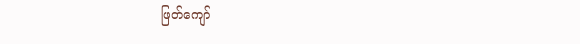ဖြတ်ကျော်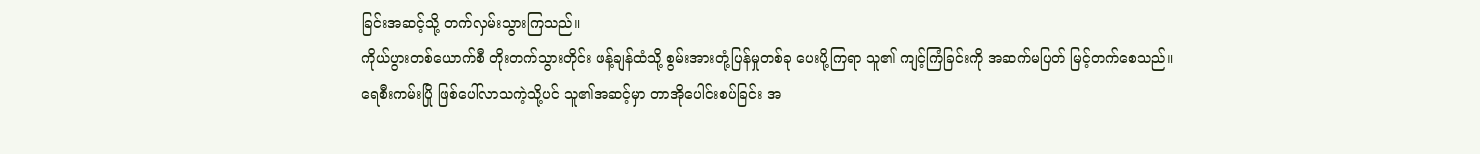ခြင်းအဆင့်သို့ တက်လှမ်းသွားကြသည်။
ကိုယ်ပွားတစ်ယောက်စီ တိုးတက်သွားတိုင်း ဖန့်ချန်ထံသို့ စွမ်းအားတုံ့ပြန်မှုတစ်ခု ပေးပို့ကြရာ သူ၏ ကျင့်ကြံခြင်းကို အဆက်မပြတ် မြင့်တက်စေသည်။
ရေစီးကမ်းပြို ဖြစ်ပေါ်လာသကဲ့သို့ပင် သူ၏အဆင့်မှာ တာအိုပေါင်းစပ်ခြင်း အ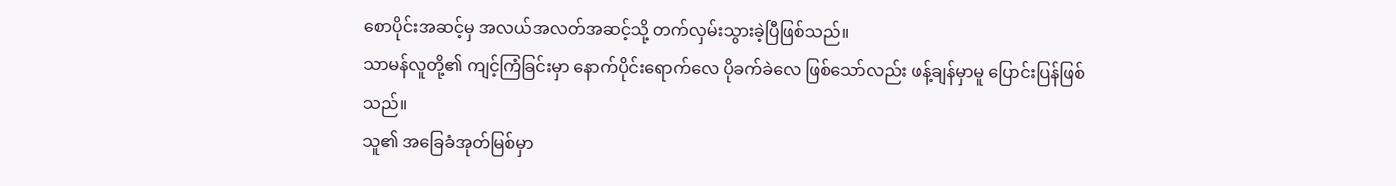စောပိုင်းအဆင့်မှ အလယ်အလတ်အဆင့်သို့ တက်လှမ်းသွားခဲ့ပြီဖြစ်သည်။
သာမန်လူတို့၏ ကျင့်ကြံခြင်းမှာ နောက်ပိုင်းရောက်လေ ပိုခက်ခဲလေ ဖြစ်သော်လည်း ဖန့်ချန်မှာမူ ပြောင်းပြန်ဖြစ်သည်။
သူ၏ အခြေခံအုတ်မြစ်မှာ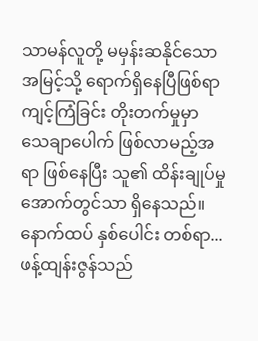သာမန်လူတို့ မမှန်းဆနိုင်သော အမြင့်သို့ ရောက်ရှိနေပြီဖြစ်ရာ ကျင့်ကြံခြင်း တိုးတက်မှုမှာ သေချာပေါက် ဖြစ်လာမည့်အရာ ဖြစ်နေပြီး သူ၏ ထိန်းချုပ်မှုအောက်တွင်သာ ရှိနေသည်။
နောက်ထပ် နှစ်ပေါင်း တစ်ရာ...
ဖန့်ထျန်းဇွန်သည်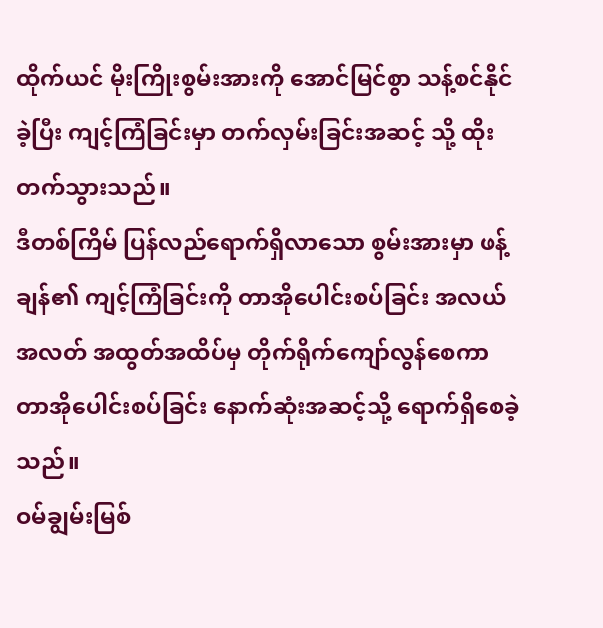ထိုက်ယင် မိုးကြိုးစွမ်းအားကို အောင်မြင်စွာ သန့်စင်နိုင်ခဲ့ပြီး ကျင့်ကြံခြင်းမှာ တက်လှမ်းခြင်းအဆင့် သို့ ထိုးတက်သွားသည်။
ဒီတစ်ကြိမ် ပြန်လည်ရောက်ရှိလာသော စွမ်းအားမှာ ဖန့်ချန်၏ ကျင့်ကြံခြင်းကို တာအိုပေါင်းစပ်ခြင်း အလယ်အလတ် အထွတ်အထိပ်မှ တိုက်ရိုက်ကျော်လွန်စေကာ တာအိုပေါင်းစပ်ခြင်း နောက်ဆုံးအဆင့်သို့ ရောက်ရှိစေခဲ့သည်။
ဝမ်ချွမ်းမြစ်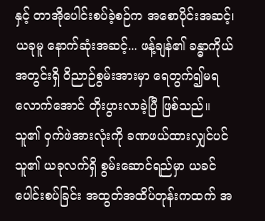နှင့် တာအိုပေါင်းစပ်ခဲ့စဉ်က အစောပိုင်းအဆင့်၊ ယခုမူ နောက်ဆုံးအဆင့်... ဖန့်ချန်၏ ခန္ဓာကိုယ်အတွင်းရှိ ဝိညာဉ်စွမ်းအားမှာ ရေတွက်၍မရလောက်အောင် တိုးပွားလာခဲ့ပြီ ဖြစ်သည်။
သူ၏ ဝှက်ဖဲအားလုံးကို ခဏဖယ်ထားလျှင်ပင် သူ၏ ယခုလက်ရှိ စွမ်းဆောင်ရည်မှာ ယခင် ပေါင်းစပ်ခြင်း အထွတ်အထိပ်တုန်းကထက် အ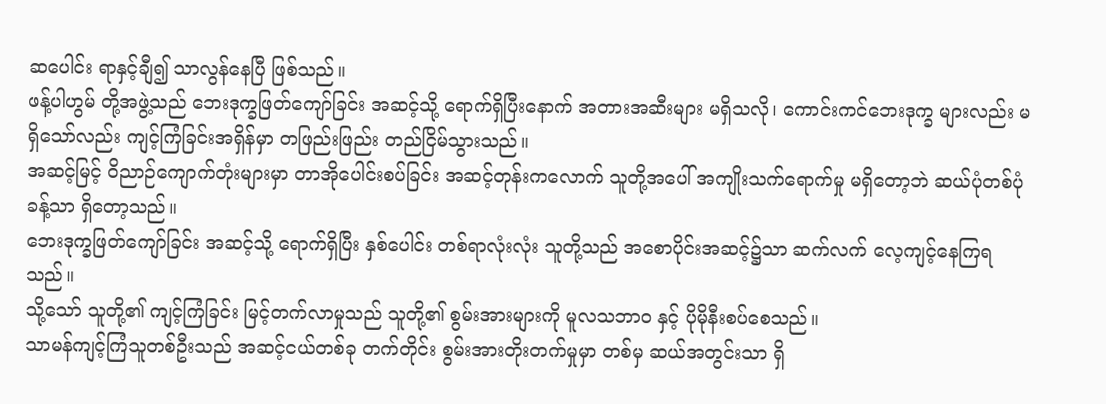ဆပေါင်း ရာနှင့်ချီ၍ သာလွန်နေပြီ ဖြစ်သည်။
ဖန့်ပါဟွမ် တို့အဖွဲ့သည် ဘေးဒုက္ခဖြတ်ကျော်ခြင်း အဆင့်သို့ ရောက်ရှိပြီးနောက် အတားအဆီးများ မရှိသလို၊ ကောင်းကင်ဘေးဒုက္ခ များလည်း မရှိသော်လည်း ကျင့်ကြံခြင်းအရှိန်မှာ တဖြည်းဖြည်း တည်ငြိမ်သွားသည်။
အဆင့်မြင့် ဝိညာဉ်ကျောက်တုံးများမှာ တာအိုပေါင်းစပ်ခြင်း အဆင့်တုန်းကလောက် သူတို့အပေါ် အကျိုးသက်ရောက်မှု မရှိတော့ဘဲ ဆယ်ပုံတစ်ပုံခန့်သာ ရှိတော့သည်။
ဘေးဒုက္ခဖြတ်ကျော်ခြင်း အဆင့်သို့ ရောက်ရှိပြီး နှစ်ပေါင်း တစ်ရာလုံးလုံး သူတို့သည် အစောပိုင်းအဆင့်၌သာ ဆက်လက် လေ့ကျင့်နေကြရသည်။
သို့သော် သူတို့၏ ကျင့်ကြံခြင်း မြင့်တက်လာမှုသည် သူတို့၏ စွမ်းအားများကို မူလသဘာဝ နှင့် ပိုမိုနီးစပ်စေသည်။
သာမန်ကျင့်ကြံသူတစ်ဦးသည် အဆင့်ငယ်တစ်ခု တက်တိုင်း စွမ်းအားတိုးတက်မှုမှာ တစ်မှ ဆယ်အတွင်းသာ ရှိ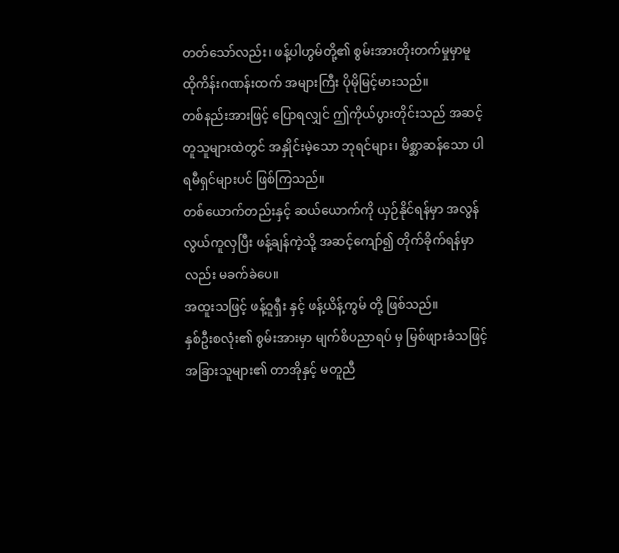တတ်သော်လည်း၊ ဖန့်ပါဟွမ်တို့၏ စွမ်းအားတိုးတက်မှုမှာမူ ထိုကိန်းဂဏန်းထက် အများကြီး ပိုမိုမြင့်မားသည်။
တစ်နည်းအားဖြင့် ပြောရလျှင် ဤကိုယ်ပွားတိုင်းသည် အဆင့်တူသူများထဲတွင် အနှိုင်းမဲ့သော ဘုရင်များ၊ မိစ္ဆာဆန်သော ပါရမီရှင်များပင် ဖြစ်ကြသည်။
တစ်ယောက်တည်းနှင့် ဆယ်ယောက်ကို ယှဉ်နိုင်ရန်မှာ အလွန်လွယ်ကူလှပြီး ဖန့်ချန်ကဲ့သို့ အဆင့်ကျော်၍ တိုက်ခိုက်ရန်မှာလည်း မခက်ခဲပေ။
အထူးသဖြင့် ဖန့်ဝူရှီး နှင့် ဖန့်ယိန့်ကွမ် တို့ ဖြစ်သည်။
နှစ်ဦးစလုံး၏ စွမ်းအားမှာ မျက်စိပညာရပ် မှ မြစ်ဖျားခံသဖြင့် အခြားသူများ၏ တာအိုနှင့် မတူညီ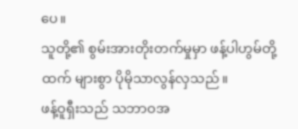ပေ။
သူတို့၏ စွမ်းအားတိုးတက်မှုမှာ ဖန့်ပါဟွမ်တို့ထက် များစွာ ပိုမိုသာလွန်လှသည်။
ဖန့်ဝူရှီးသည် သဘာဝအ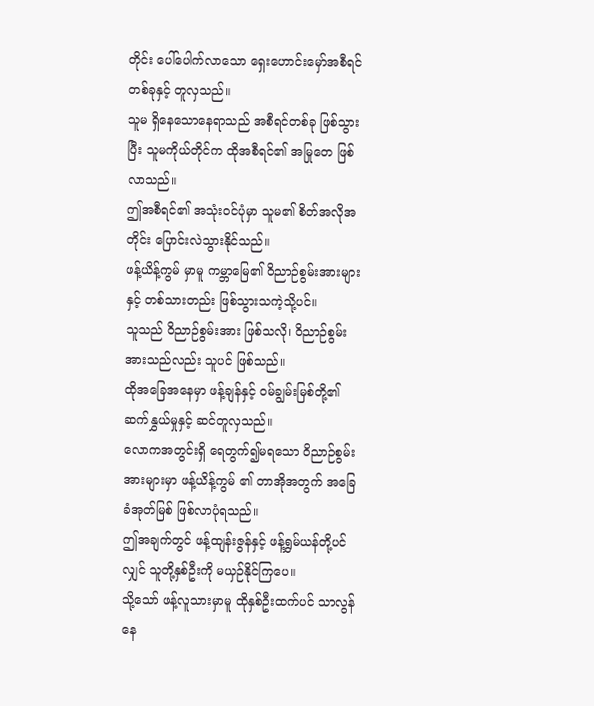တိုင်း ပေါ်ပေါက်လာသော ရှေးဟောင်းမှော်အစီရင် တစ်ခုနှင့် တူလှသည်။
သူမ ရှိနေသောနေရာသည် အစီရင်တစ်ခု ဖြစ်သွားပြီး သူမကိုယ်တိုင်က ထိုအစီရင်၏ အမြုတေ ဖြစ်လာသည်။
ဤအစီရင်၏ အသုံးဝင်ပုံမှာ သူမ၏ စိတ်အလိုအတိုင်း ပြောင်းလဲသွားနိုင်သည်။
ဖန့်ယိန့်ကွမ် မှာမူ ကမ္ဘာမြေ၏ ဝိညာဉ်စွမ်းအားများနှင့် တစ်သားတည်း ဖြစ်သွားသကဲ့သို့ပင်။
သူသည် ဝိညာဉ်စွမ်းအား ဖြစ်သလို၊ ဝိညာဉ်စွမ်းအားသည်လည်း သူပင် ဖြစ်သည်။
ထိုအခြေအနေမှာ ဖန့်ချန်နှင့် ဝမ်ချွမ်းမြစ်တို့၏ ဆက်နွှယ်မှုနှင့် ဆင်တူလှသည်။
လောကအတွင်းရှိ ရေတွက်၍မရသော ဝိညာဉ်စွမ်းအားများမှာ ဖန့်ယိန့်ကွမ် ၏ တာအိုအတွက် အခြေခံအုတ်မြစ် ဖြစ်လာပုံရသည်။
ဤအချက်တွင် ဖန့်ထျန်းဇွန်နှင့် ဖန့်ရွှမ်ယန်တို့ပင်လျှင် သူတို့နှစ်ဦးကို မယှဉ်နိုင်ကြပေ။
သို့သော် ဖန့်လူသားမှာမူ ထိုနှစ်ဦးထက်ပင် သာလွန်နေ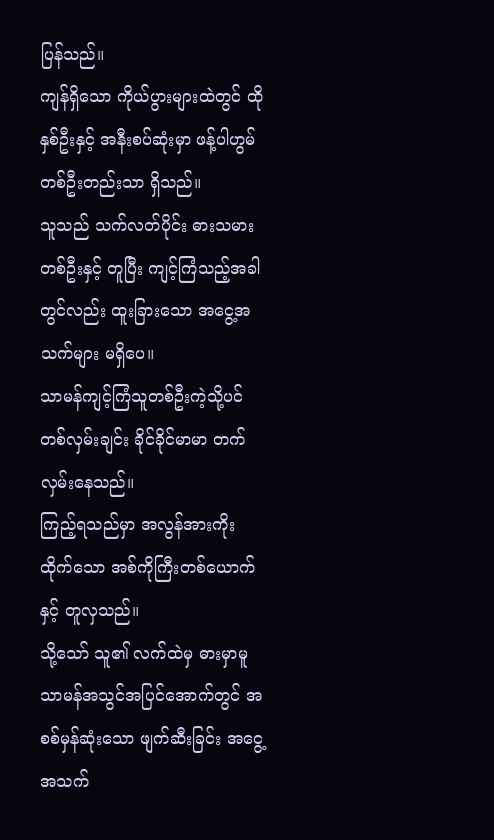ပြန်သည်။
ကျန်ရှိသော ကိုယ်ပွားများထဲတွင် ထိုနှစ်ဦးနှင့် အနီးစပ်ဆုံးမှာ ဖန့်ပါဟွမ် တစ်ဦးတည်းသာ ရှိသည်။
သူသည် သက်လတ်ပိုင်း ဓားသမားတစ်ဦးနှင့် တူပြီး ကျင့်ကြံသည့်အခါတွင်လည်း ထူးခြားသော အငွေ့အသက်များ မရှိပေ။
သာမန်ကျင့်ကြံသူတစ်ဦးကဲ့သို့ပင် တစ်လှမ်းချင်း ခိုင်ခိုင်မာမာ တက်လှမ်းနေသည်။
ကြည့်ရသည်မှာ အလွန်အားကိုးထိုက်သော အစ်ကိုကြီးတစ်ယောက်နှင့် တူလှသည်။
သို့သော် သူ၏ လက်ထဲမှ ဓားမှာမူ သာမန်အသွင်အပြင်အောက်တွင် အစစ်မှန်ဆုံးသော ဖျက်ဆီးခြင်း အငွေ့အသက်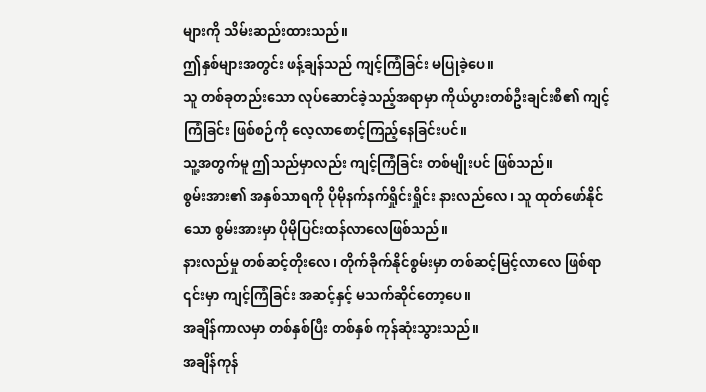များကို သိမ်းဆည်းထားသည်။
ဤနှစ်များအတွင်း ဖန့်ချန်သည် ကျင့်ကြံခြင်း မပြုခဲ့ပေ။
သူ တစ်ခုတည်းသော လုပ်ဆောင်ခဲ့သည့်အရာမှာ ကိုယ်ပွားတစ်ဦးချင်းစီ၏ ကျင့်ကြံခြင်း ဖြစ်စဉ်ကို လေ့လာစောင့်ကြည့်နေခြင်းပင်။
သူ့အတွက်မူ ဤသည်မှာလည်း ကျင့်ကြံခြင်း တစ်မျိုးပင် ဖြစ်သည်။
စွမ်းအား၏ အနှစ်သာရကို ပိုမိုနက်နက်ရှိုင်းရှိုင်း နားလည်လေ၊ သူ ထုတ်ဖော်နိုင်သော စွမ်းအားမှာ ပိုမိုပြင်းထန်လာလေဖြစ်သည်။
နားလည်မှု တစ်ဆင့်တိုးလေ၊ တိုက်ခိုက်နိုင်စွမ်းမှာ တစ်ဆင့်မြင့်လာလေ ဖြစ်ရာ ၎င်းမှာ ကျင့်ကြံခြင်း အဆင့်နှင့် မသက်ဆိုင်တော့ပေ။
အချိန်ကာလမှာ တစ်နှစ်ပြီး တစ်နှစ် ကုန်ဆုံးသွားသည်။
အချိန်ကုန်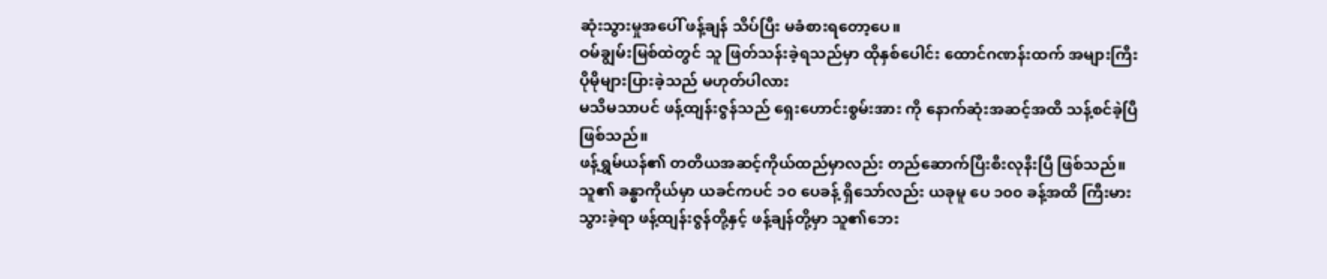ဆုံးသွားမှုအပေါ် ဖန့်ချန် သိပ်ပြီး မခံစားရတော့ပေ။
ဝမ်ချွမ်းမြစ်ထဲတွင် သူ ဖြတ်သန်းခဲ့ရသည်မှာ ထိုနှစ်ပေါင်း ထောင်ဂဏန်းထက် အများကြီး ပိုမိုများပြားခဲ့သည် မဟုတ်ပါလား
မသိမသာပင် ဖန့်ထျန်းဇွန်သည် ရှေးဟောင်းစွမ်းအား ကို နောက်ဆုံးအဆင့်အထိ သန့်စင်ခဲ့ပြီဖြစ်သည်။
ဖန့်ရွှမ်ယန်၏ တတိယအဆင့်ကိုယ်ထည်မှာလည်း တည်ဆောက်ပြီးစီးလုနီးပြီ ဖြစ်သည်။
သူ၏ ခန္ဓာကိုယ်မှာ ယခင်ကပင် ၁၀ ပေခန့် ရှိသော်လည်း ယခုမူ ပေ ၁၀၀ ခန့်အထိ ကြီးမားသွားခဲ့ရာ ဖန့်ထျန်းဇွန်တို့နှင့် ဖန့်ချန်တို့မှာ သူ၏ဘေး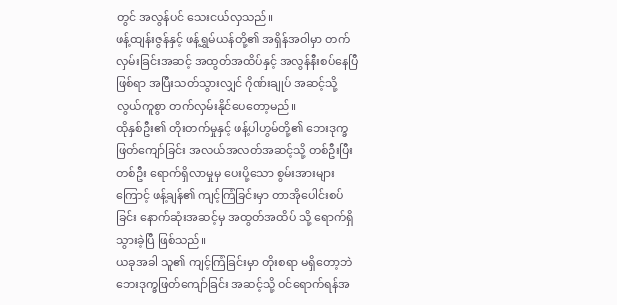တွင် အလွန်ပင် သေးငယ်လှသည်။
ဖန့်ထျန်းဇွန်နှင့် ဖန့်ရွှမ်ယန်တို့၏ အရှိန်အဝါမှာ တက်လှမ်းခြင်းအဆင့် အထွတ်အထိပ်နှင့် အလွန်နီးစပ်နေပြီဖြစ်ရာ အပြီးသတ်သွားလျှင် ဂိုဏ်းချုပ် အဆင့်သို့ လွယ်ကူစွာ တက်လှမ်းနိုင်ပေတော့မည်။
ထိုနှစ်ဦး၏ တိုးတက်မှုနှင့် ဖန့်ပါဟွမ်တို့၏ ဘေးဒုက္ခဖြတ်ကျော်ခြင်း အလယ်အလတ်အဆင့်သို့ တစ်ဦးပြီးတစ်ဦး ရောက်ရှိလာမှုမှ ပေးပို့သော စွမ်းအားများကြောင့် ဖန့်ချန်၏ ကျင့်ကြံခြင်းမှာ တာအိုပေါင်းစပ်ခြင်း နောက်ဆုံးအဆင့်မှ အထွတ်အထိပ် သို့ ရောက်ရှိသွားခဲ့ပြီ ဖြစ်သည်။
ယခုအခါ သူ၏ ကျင့်ကြံခြင်းမှာ တိုးစရာ မရှိတော့ဘဲ ဘေးဒုက္ခဖြတ်ကျော်ခြင်း အဆင့်သို့ ဝင်ရောက်ရန်အ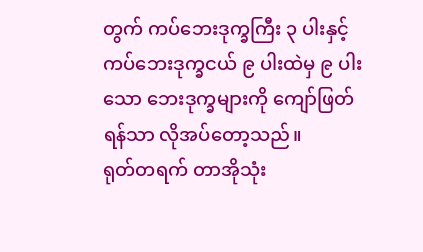တွက် ကပ်ဘေးဒုက္ခကြီး ၃ ပါးနှင့် ကပ်ဘေးဒုက္ခငယ် ၉ ပါးထဲမှ ၉ ပါးသော ဘေးဒုက္ခများကို ကျော်ဖြတ်ရန်သာ လိုအပ်တော့သည်။
ရုတ်တရက် တာအိုသုံး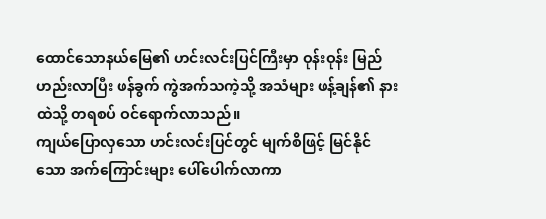ထောင်သောနယ်မြေ၏ ဟင်းလင်းပြင်ကြီးမှာ ဝုန်းဝုန်း မြည်ဟည်းလာပြီး ဖန်ခွက် ကွဲအက်သကဲ့သို့ အသံများ ဖန့်ချန်၏ နားထဲသို့ တရစပ် ဝင်ရောက်လာသည်။
ကျယ်ပြောလှသော ဟင်းလင်းပြင်တွင် မျက်စိဖြင့် မြင်နိုင်သော အက်ကြောင်းများ ပေါ်ပေါက်လာကာ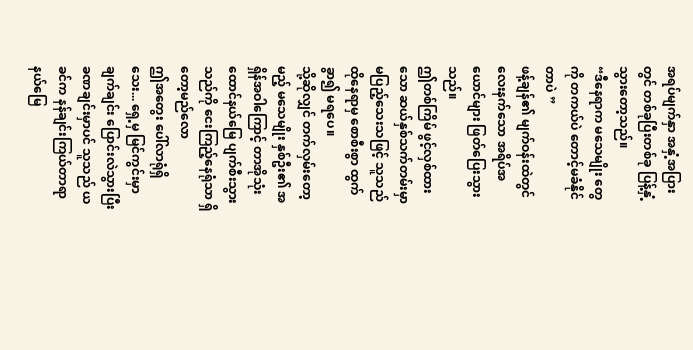အရပ်မျက်နှာ အနှံ့အပြားတွင် တစ်ခုပြီးတစ်ခု ပြန့်နှံ့သွားတော့သည်။
“ဒီနေရာက မသေမျိုး တွေကို တကယ်ပဲ တောင့်မခံနိုင်တာပဲ ”
ဖန့်ချန်၏ မျက်ဝန်းထဲတွင် လေးနက်သော အရိပ်အယောင်များ ဖြတ်ပြေးသွားသည်။
ဤတစ်ကြိမ် ဖွင့်လှစ်ထားသော ဆယ်နှစ်သက်တမ်းမှာ မပြည့်သေးသဖြင့် သူသည် ထိုနေရာမှ စောစီးစွာ ထွက်ခွာ၍ မရပေ။
သို့ဆိုလျှင် တက်လှမ်းတော့မည့် မသေမျိုး နှစ်ဦး၏ အရှိန်အဝါကြောင့် တာအိုသုံးထောင်နယ်မြေ ပျက်စီးသွားသည်ကို ငေးကြည့်နေရုံသာ ရှိတော့မည်လော
ဤအတွေး ပေါ်လာရုံရှိသေး... ရှေ့မှ မြင်ကွင်းမှာ ချက်ချင်း ပြောင်းလဲသွားပြီး ခဏချင်းမှာပင် သူသည် ယခင်က နန်ချင်းကြယ်တာရာနယ်မြေ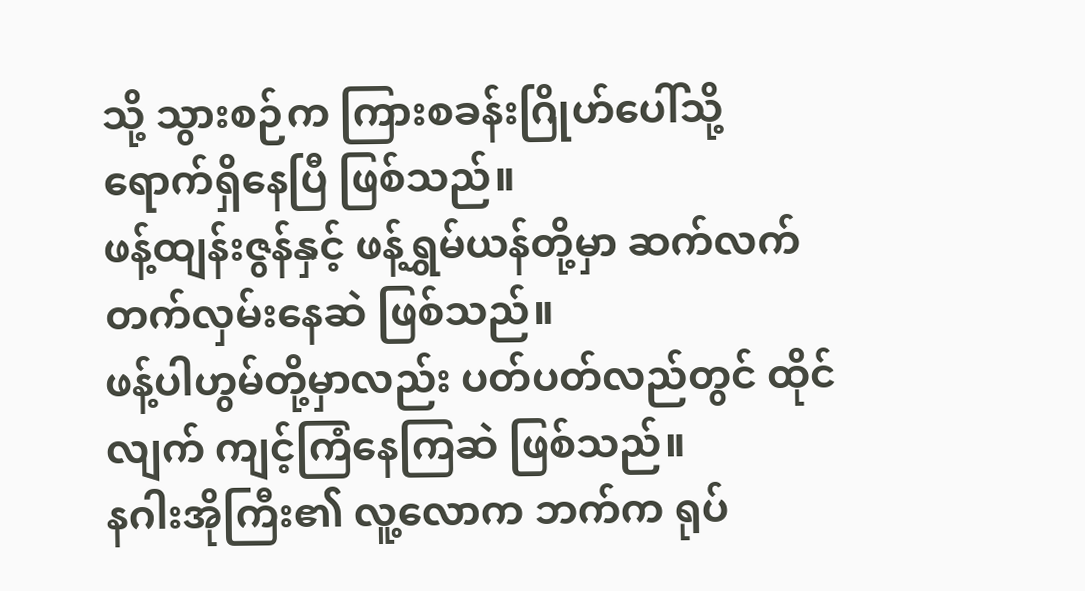သို့ သွားစဉ်က ကြားစခန်းဂြိုဟ်ပေါ်သို့ ရောက်ရှိနေပြီ ဖြစ်သည်။
ဖန့်ထျန်းဇွန်နှင့် ဖန့်ရွှမ်ယန်တို့မှာ ဆက်လက် တက်လှမ်းနေဆဲ ဖြစ်သည်။
ဖန့်ပါဟွမ်တို့မှာလည်း ပတ်ပတ်လည်တွင် ထိုင်လျက် ကျင့်ကြံနေကြဆဲ ဖြစ်သည်။
နဂါးအိုကြီး၏ လူ့လောက ဘက်က ရုပ်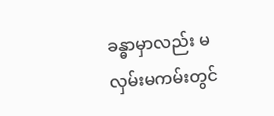ခန္ဓာမှာလည်း မလှမ်းမကမ်းတွင်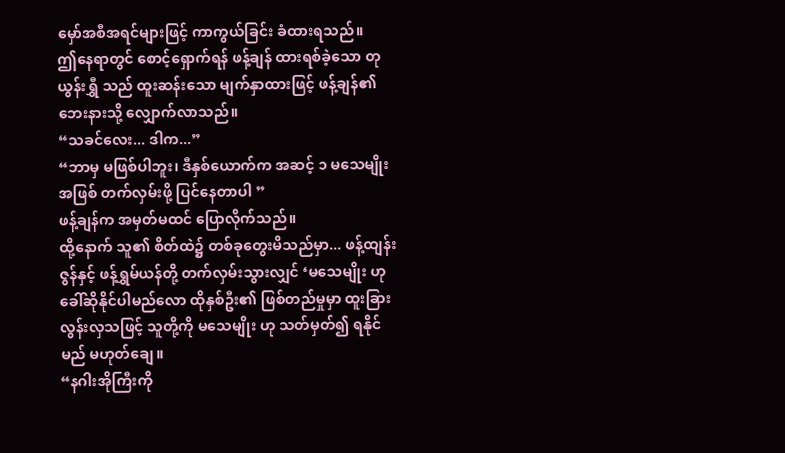မှော်အစီအရင်များဖြင့် ကာကွယ်ခြင်း ခံထားရသည်။
ဤနေရာတွင် စောင့်ရှောက်ရန် ဖန့်ချန် ထားရစ်ခဲ့သော တုယွန်းရွှီ သည် ထူးဆန်းသော မျက်နှာထားဖြင့် ဖန့်ချန်၏ ဘေးနားသို့ လျှောက်လာသည်။
“သခင်လေး... ဒါက...”
“ဘာမှ မဖြစ်ပါဘူး၊ ဒီနှစ်ယောက်က အဆင့် ၁ မသေမျိုး အဖြစ် တက်လှမ်းဖို့ ပြင်နေတာပါ ”
ဖန့်ချန်က အမှတ်မထင် ပြောလိုက်သည်။
ထို့နောက် သူ၏ စိတ်ထဲ၌ တစ်ခုတွေးမိသည်မှာ... ဖန့်ထျန်းဇွန်နှင့် ဖန့်ရွှမ်ယန်တို့ တက်လှမ်းသွားလျှင် ‘မသေမျိုး ဟု ခေါ်ဆိုနိုင်ပါမည်လော ထိုနှစ်ဦး၏ ဖြစ်တည်မှုမှာ ထူးခြားလွန်းလှသဖြင့် သူတို့ကို မသေမျိုး ဟု သတ်မှတ်၍ ရနိုင်မည် မဟုတ်ချေ။
“နဂါးအိုကြီးကို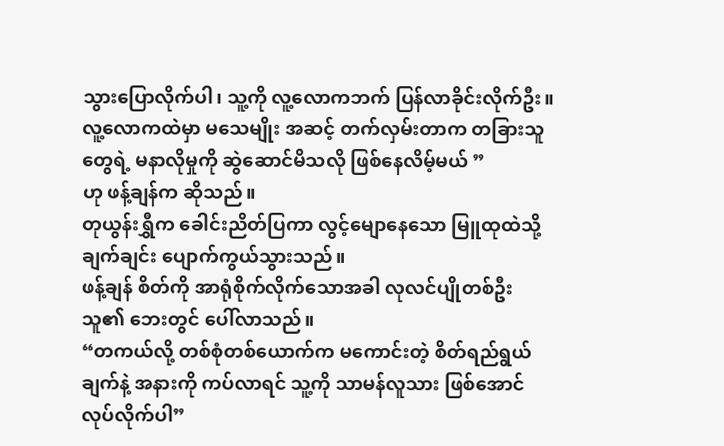သွားပြောလိုက်ပါ၊ သူ့ကို လူ့လောကဘက် ပြန်လာခိုင်းလိုက်ဦး။ လူ့လောကထဲမှာ မသေမျိုး အဆင့် တက်လှမ်းတာက တခြားသူတွေရဲ့ မနာလိုမှုကို ဆွဲဆောင်မိသလို ဖြစ်နေလိမ့်မယ် ”
ဟု ဖန့်ချန်က ဆိုသည်။
တုယွန်းရွှီက ခေါင်းညိတ်ပြကာ လွင့်မျောနေသော မြူထုထဲသို့ ချက်ချင်း ပျောက်ကွယ်သွားသည်။
ဖန့်ချန် စိတ်ကို အာရုံစိုက်လိုက်သောအခါ လုလင်ပျိုတစ်ဦး သူ၏ ဘေးတွင် ပေါ်လာသည်။
“တကယ်လို့ တစ်စုံတစ်ယောက်က မကောင်းတဲ့ စိတ်ရည်ရွယ်ချက်နဲ့ အနားကို ကပ်လာရင် သူ့ကို သာမန်လူသား ဖြစ်အောင် လုပ်လိုက်ပါ”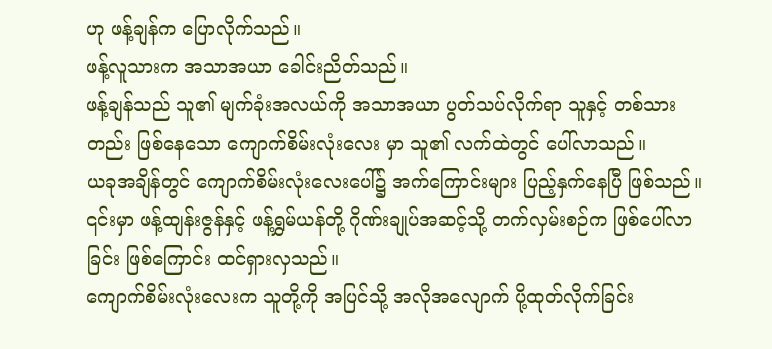ဟု ဖန့်ချန်က ပြောလိုက်သည်။
ဖန့်လူသားက အသာအယာ ခေါင်းညိတ်သည်။
ဖန့်ချန်သည် သူ၏ မျက်ခုံးအလယ်ကို အသာအယာ ပွတ်သပ်လိုက်ရာ သူနှင့် တစ်သားတည်း ဖြစ်နေသော ကျောက်စိမ်းလုံးလေး မှာ သူ၏ လက်ထဲတွင် ပေါ်လာသည်။
ယခုအချိန်တွင် ကျောက်စိမ်းလုံးလေးပေါ်၌ အက်ကြောင်းများ ပြည့်နှက်နေပြီ ဖြစ်သည်။
၎င်းမှာ ဖန့်ထျန်းဇွန်နှင့် ဖန့်ရွှမ်ယန်တို့ ဂိုဏ်းချုပ်အဆင့်သို့ တက်လှမ်းစဉ်က ဖြစ်ပေါ်လာခြင်း ဖြစ်ကြောင်း ထင်ရှားလှသည်။
ကျောက်စိမ်းလုံးလေးက သူတို့ကို အပြင်သို့ အလိုအလျောက် ပို့ထုတ်လိုက်ခြင်း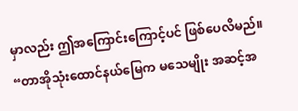မှာလည်း ဤအကြောင်းကြောင့်ပင် ဖြစ်ပေလိမည်။
“တာအိုသုံးထောင်နယ်မြေက မသေမျိုး အဆင့်အ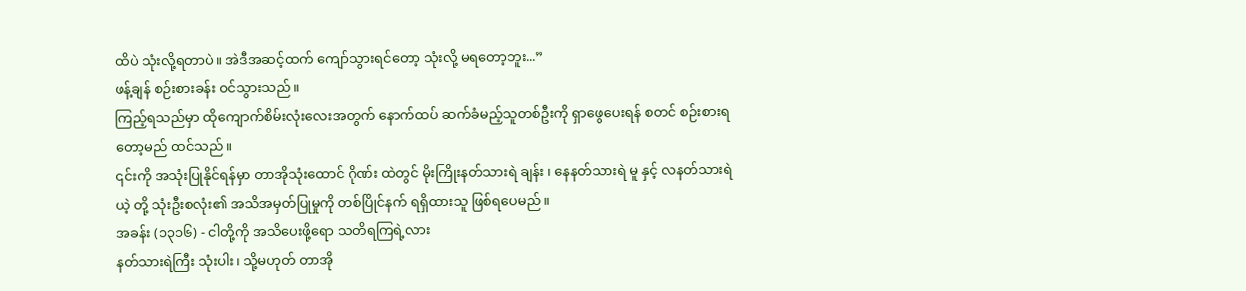ထိပဲ သုံးလို့ရတာပဲ။ အဲဒီအဆင့်ထက် ကျော်သွားရင်တော့ သုံးလို့ မရတော့ဘူး...”
ဖန့်ချန် စဉ်းစားခန်း ဝင်သွားသည်။
ကြည့်ရသည်မှာ ထိုကျောက်စိမ်းလုံးလေးအတွက် နောက်ထပ် ဆက်ခံမည့်သူတစ်ဦးကို ရှာဖွေပေးရန် စတင် စဉ်းစားရတော့မည် ထင်သည်။
၎င်းကို အသုံးပြုနိုင်ရန်မှာ တာအိုသုံးထောင် ဂိုဏ်း ထဲတွင် မိုးကြိုးနတ်သားရဲ ချန်း ၊ နေနတ်သားရဲ မူ နှင့် လနတ်သားရဲ ယဲ့ တို့ သုံးဦးစလုံး၏ အသိအမှတ်ပြုမှုကို တစ်ပြိုင်နက် ရရှိထားသူ ဖြစ်ရပေမည်။
အခန်း (၁၃၁၆) - ငါတို့ကို အသိပေးဖို့ရော သတိရကြရဲ့လား
နတ်သားရဲကြီး သုံးပါး၊ သို့မဟုတ် တာအို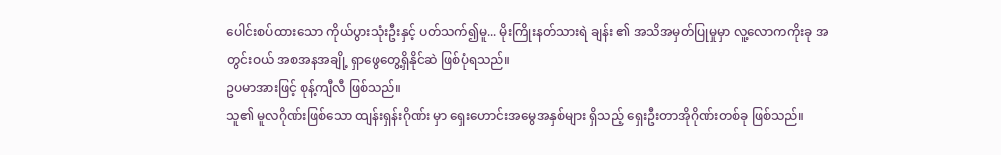ပေါင်းစပ်ထားသော ကိုယ်ပွားသုံးဦးနှင့် ပတ်သက်၍မူ... မိုးကြိုးနတ်သားရဲ ချန်း ၏ အသိအမှတ်ပြုမှုမှာ လူ့လောကကိုးခု အတွင်းဝယ် အစအနအချို့ ရှာဖွေတွေ့ရှိနိုင်ဆဲ ဖြစ်ပုံရသည်။
ဥပမာအားဖြင့် စုန့်ကျီလီ ဖြစ်သည်။
သူ၏ မူလဂိုဏ်းဖြစ်သော ထျန်းရှန်းဂိုဏ်း မှာ ရှေးဟောင်းအမွေအနှစ်များ ရှိသည့် ရှေးဦးတာအိုဂိုဏ်းတစ်ခု ဖြစ်သည်။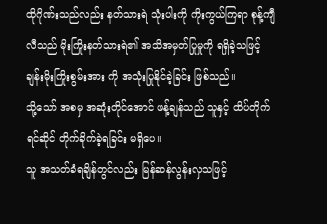ထိုဂိုဏ်းသည်လည်း နတ်သားရဲ သုံးပါးကို ကိုးကွယ်ကြရာ စုန့်ကျီလီသည် မိုးကြိုးနတ်သားရဲ၏ အသိအမှတ်ပြုမှုကို ရရှိခဲ့သဖြင့် ချန်းမိုးကြိုးစွမ်းအား ကို အသုံးပြုနိုင်ခဲ့ခြင်း ဖြစ်သည်။
သို့သော် အစမှ အဆုံးတိုင်အောင် ဖန့်ချန်သည် သူနှင့် ထိပ်တိုက်ရင်ဆိုင် တိုက်ခိုက်ခဲ့ရခြင်း မရှိပေ။
သူ အသတ်ခံရချိန်တွင်လည်း မြန်ဆန်လွန်းလှသဖြင့်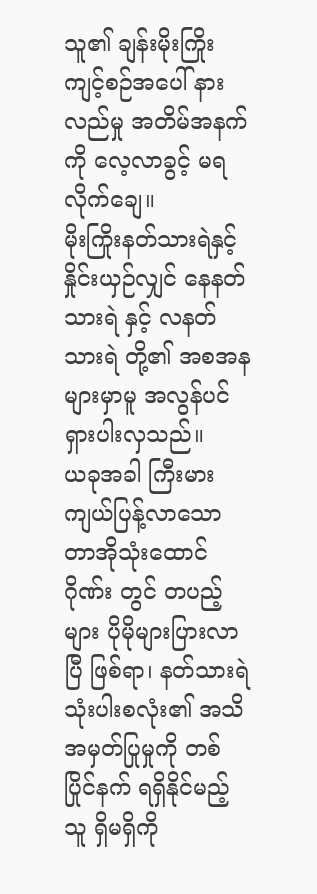သူ၏ ချန်းမိုးကြိုးကျင့်စဉ်အပေါ် နားလည်မှု အတိမ်အနက်ကို လေ့လာခွင့် မရလိုက်ချေ။
မိုးကြိုးနတ်သားရဲနှင့် နှိုင်းယှဉ်လျှင် နေနတ်သားရဲ နှင့် လနတ်သားရဲ တို့၏ အစအနများမှာမူ အလွန်ပင် ရှားပါးလှသည်။
ယခုအခါ ကြီးမားကျယ်ပြန့်လာသော တာအိုသုံးထောင်ဂိုဏ်း တွင် တပည့်များ ပိုမိုများပြားလာပြီ ဖြစ်ရာ၊ နတ်သားရဲ သုံးပါးစလုံး၏ အသိအမှတ်ပြုမှုကို တစ်ပြိုင်နက် ရရှိနိုင်မည့်သူ ရှိမရှိကို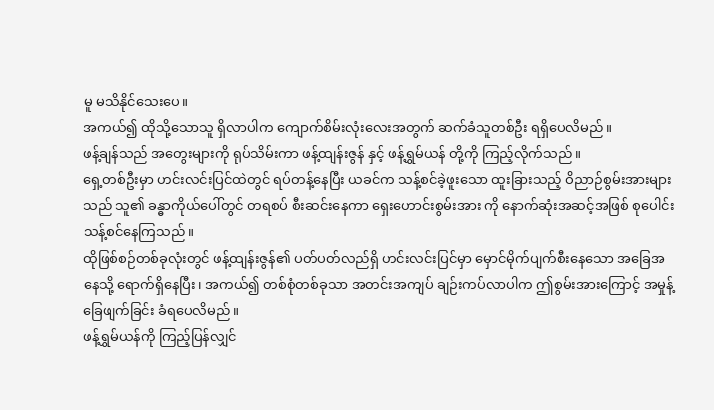မူ မသိနိုင်သေးပေ။
အကယ်၍ ထိုသို့သောသူ ရှိလာပါက ကျောက်စိမ်းလုံးလေးအတွက် ဆက်ခံသူတစ်ဦး ရရှိပေလိမည်။
ဖန့်ချန်သည် အတွေးများကို ရုပ်သိမ်းကာ ဖန့်ထျန်းဇွန် နှင့် ဖန့်ရွှမ်ယန် တို့ကို ကြည့်လိုက်သည်။
ရှေ့တစ်ဦးမှာ ဟင်းလင်းပြင်ထဲတွင် ရပ်တန့်နေပြီး ယခင်က သန့်စင်ခဲ့ဖူးသော ထူးခြားသည့် ဝိညာဉ်စွမ်းအားများသည် သူ၏ ခန္ဓာကိုယ်ပေါ်တွင် တရစပ် စီးဆင်းနေကာ ရှေးဟောင်းစွမ်းအား ကို နောက်ဆုံးအဆင့်အဖြစ် စုပေါင်းသန့်စင်နေကြသည်။
ထိုဖြစ်စဉ်တစ်ခုလုံးတွင် ဖန့်ထျန်းဇွန်၏ ပတ်ပတ်လည်ရှိ ဟင်းလင်းပြင်မှာ မှောင်မိုက်ပျက်စီးနေသော အခြေအနေသို့ ရောက်ရှိနေပြီး၊ အကယ်၍ တစ်စုံတစ်ခုသာ အတင်းအကျပ် ချဉ်းကပ်လာပါက ဤစွမ်းအားကြောင့် အမှုန့်ခြေဖျက်ခြင်း ခံရပေလိမည်။
ဖန့်ရွှမ်ယန်ကို ကြည့်ပြန်လျှင်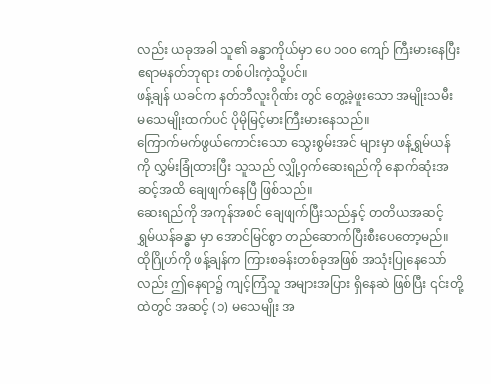လည်း ယခုအခါ သူ၏ ခန္ဓာကိုယ်မှာ ပေ ၁၀၀ ကျော် ကြီးမားနေပြီး ဧရာမနတ်ဘုရား တစ်ပါးကဲ့သို့ပင်။
ဖန့်ချန် ယခင်က နတ်ဘီလူးဂိုဏ်း တွင် တွေ့ခဲ့ဖူးသော အမျိုးသမီး မသေမျိုးထက်ပင် ပိုမိုမြင့်မားကြီးမားနေသည်။
ကြောက်မက်ဖွယ်ကောင်းသော သွေးစွမ်းအင် များမှာ ဖန့်ရွှမ်ယန်ကို လွှမ်းခြုံထားပြီး သူသည် လျှို့ဝှက်ဆေးရည်ကို နောက်ဆုံးအဆင့်အထိ ချေဖျက်နေပြီ ဖြစ်သည်။
ဆေးရည်ကို အကုန်အစင် ချေဖျက်ပြီးသည်နှင့် တတိယအဆင့် ရွှမ်ယန်ခန္ဓာ မှာ အောင်မြင်စွာ တည်ဆောက်ပြီးစီးပေတော့မည်။
ထိုဂြိုဟ်ကို ဖန့်ချန်က ကြားစခန်းတစ်ခုအဖြစ် အသုံးပြုနေသော်လည်း ဤနေရာ၌ ကျင့်ကြံသူ အများအပြား ရှိနေဆဲ ဖြစ်ပြီး ၎င်းတို့ထဲတွင် အဆင့် (၁) မသေမျိုး အ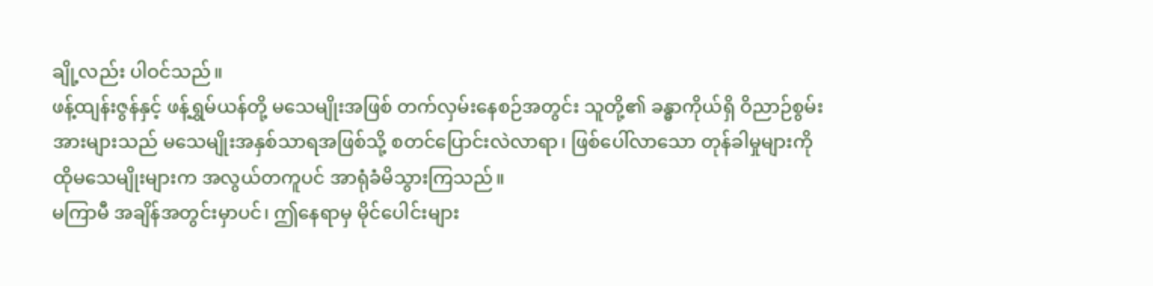ချို့လည်း ပါဝင်သည်။
ဖန့်ထျန်းဇွန်နှင့် ဖန့်ရွှမ်ယန်တို့ မသေမျိုးအဖြစ် တက်လှမ်းနေစဉ်အတွင်း သူတို့၏ ခန္ဓာကိုယ်ရှိ ဝိညာဉ်စွမ်းအားများသည် မသေမျိုးအနှစ်သာရအဖြစ်သို့ စတင်ပြောင်းလဲလာရာ၊ ဖြစ်ပေါ်လာသော တုန်ခါမှုများကို ထိုမသေမျိုးများက အလွယ်တကူပင် အာရုံခံမိသွားကြသည်။
မကြာမီ အချိန်အတွင်းမှာပင်၊ ဤနေရာမှ မိုင်ပေါင်းများ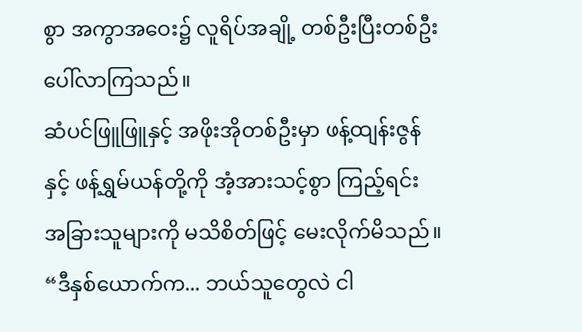စွာ အကွာအဝေး၌ လူရိပ်အချို့ တစ်ဦးပြီးတစ်ဦး ပေါ်လာကြသည်။
ဆံပင်ဖြူဖြူနှင့် အဖိုးအိုတစ်ဦးမှာ ဖန့်ထျန်းဇွန်နှင့် ဖန့်ရွှမ်ယန်တို့ကို အံ့အားသင့်စွာ ကြည့်ရင်း အခြားသူများကို မသိစိတ်ဖြင့် မေးလိုက်မိသည်။
“ဒီနှစ်ယောက်က... ဘယ်သူတွေလဲ ငါ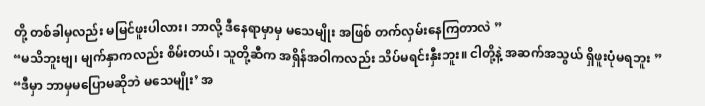တို့ တစ်ခါမှလည်း မမြင်ဖူးပါလား၊ ဘာလို့ ဒီနေရာမှာမှ မသေမျိုး အဖြစ် တက်လှမ်းနေကြတာလဲ ”
“မသိဘူးဗျ၊ မျက်နှာကလည်း စိမ်းတယ်၊ သူတို့ဆီက အရှိန်အဝါကလည်း သိပ်မရင်းနှီးဘူး။ ငါတို့နဲ့ အဆက်အသွယ် ရှိဖူးပုံမရဘူး ”
“ဒီမှာ ဘာမှမပြောမဆိုဘဲ မသေမျိုး’ အ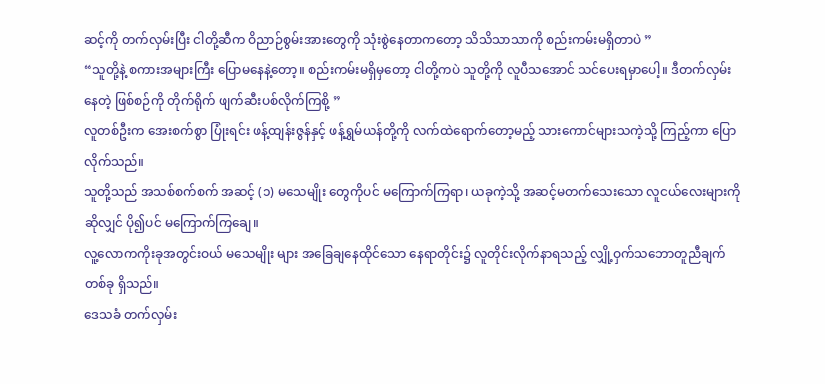ဆင့်ကို တက်လှမ်းပြီး ငါတို့ဆီက ဝိညာဉ်စွမ်းအားတွေကို သုံးစွဲနေတာကတော့ သိသိသာသာကို စည်းကမ်းမရှိတာပဲ ”
“သူတို့နဲ့ စကားအများကြီး ပြောမနေနဲ့တော့။ စည်းကမ်းမရှိမှတော့ ငါတို့ကပဲ သူတို့ကို လူပီသအောင် သင်ပေးရမှာပေါ့။ ဒီတက်လှမ်းနေတဲ့ ဖြစ်စဉ်ကို တိုက်ရိုက် ဖျက်ဆီးပစ်လိုက်ကြစို့ ”
လူတစ်ဦးက အေးစက်စွာ ပြုံးရင်း ဖန့်ထျန်းဇွန်နှင့် ဖန့်ရွှမ်ယန်တို့ကို လက်ထဲရောက်တော့မည့် သားကောင်များသကဲ့သို့ ကြည့်ကာ ပြောလိုက်သည်။
သူတို့သည် အသစ်စက်စက် အဆင့် (၁) မသေမျိုး တွေကိုပင် မကြောက်ကြရာ၊ ယခုကဲ့သို့ အဆင့်မတက်သေးသော လူငယ်လေးများကို ဆိုလျှင် ပို၍ပင် မကြောက်ကြချေ။
လူ့လောကကိုးခုအတွင်းဝယ် မသေမျိုး များ အခြေချနေထိုင်သော နေရာတိုင်း၌ လူတိုင်းလိုက်နာရသည့် လျှို့ဝှက်သဘောတူညီချက်တစ်ခု ရှိသည်။
ဒေသခံ တက်လှမ်း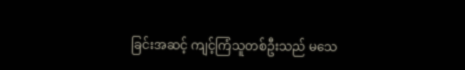ခြင်းအဆင့် ကျင့်ကြံသူတစ်ဦးသည် မသေ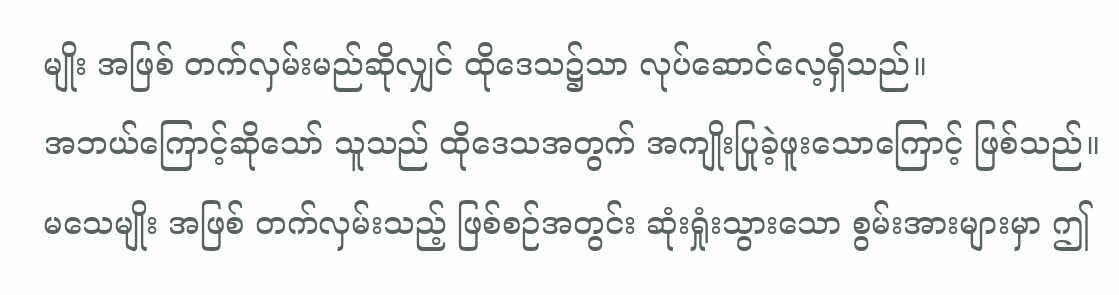မျိုး အဖြစ် တက်လှမ်းမည်ဆိုလျှင် ထိုဒေသ၌သာ လုပ်ဆောင်လေ့ရှိသည်။
အဘယ်ကြောင့်ဆိုသော် သူသည် ထိုဒေသအတွက် အကျိုးပြုခဲ့ဖူးသောကြောင့် ဖြစ်သည်။
မသေမျိုး အဖြစ် တက်လှမ်းသည့် ဖြစ်စဉ်အတွင်း ဆုံးရှုံးသွားသော စွမ်းအားများမှာ ဤ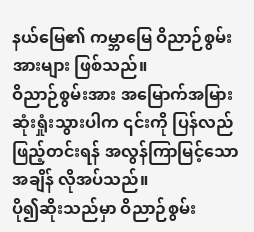နယ်မြေ၏ ကမ္ဘာမြေ ဝိညာဉ်စွမ်းအားများ ဖြစ်သည်။
ဝိညာဉ်စွမ်းအား အမြောက်အမြား ဆုံးရှုံးသွားပါက ၎င်းကို ပြန်လည်ဖြည့်တင်းရန် အလွန်ကြာမြင့်သော အချိန် လိုအပ်သည်။
ပို၍ဆိုးသည်မှာ ဝိညာဉ်စွမ်း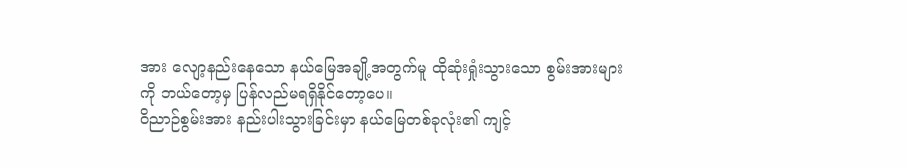အား လျော့နည်းနေသော နယ်မြေအချို့အတွက်မူ ထိုဆုံးရှုံးသွားသော စွမ်းအားများကို ဘယ်တော့မှ ပြန်လည်မရရှိနိုင်တော့ပေ။
ဝိညာဉ်စွမ်းအား နည်းပါးသွားခြင်းမှာ နယ်မြေတစ်ခုလုံး၏ ကျင့်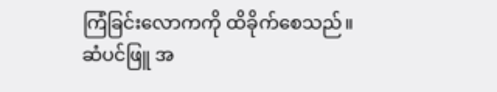ကြံခြင်းလောကကို ထိခိုက်စေသည်။
ဆံပင်ဖြူ အ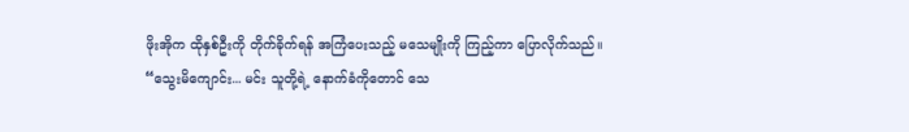ဖိုးအိုက ထိုနှစ်ဦးကို တိုက်ခိုက်ရန် အကြံပေးသည့် မသေမျိုးကို ကြည့်ကာ ပြောလိုက်သည်။
“သွေးမိကျောင်း... မင်း သူတို့ရဲ့ နောက်ခံကိုတောင် သေ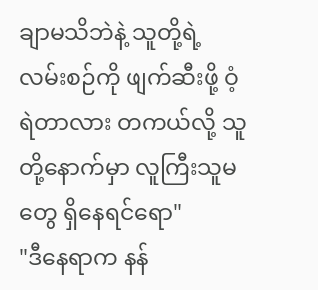ချာမသိဘဲနဲ့ သူတို့ရဲ့ လမ်းစဉ်ကို ဖျက်ဆီးဖို့ ဝံ့ရဲတာလား တကယ်လို့ သူတို့နောက်မှာ လူကြီးသူမတွေ ရှိနေရင်ရော"
"ဒီနေရာက နန်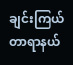ချင်းကြယ်တာရာနယ်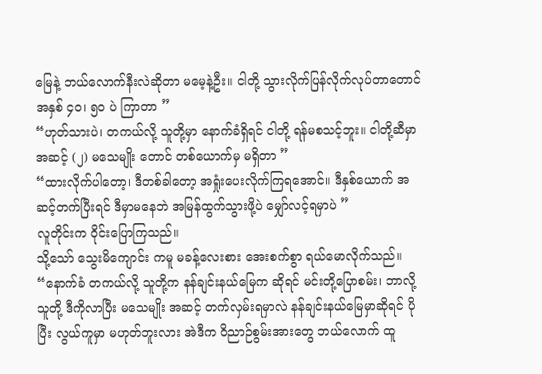မြေနဲ့ ဘယ်လောက်နီးလဲဆိုတာ မမေ့နဲ့ဦး။ ငါတို့ သွားလိုက်ပြန်လိုက်လုပ်တာတောင် အနှစ် ၄၀၊ ၅၀ ပဲ ကြာတာ ”
“ဟုတ်သားပဲ၊ တကယ်လို့ သူတို့မှာ နောက်ခံရှိရင် ငါတို့ ရန်မစသင့်ဘူး။ ငါတို့ဆီမှာ အဆင့် (၂) မသေမျိုး တောင် တစ်ယောက်မှ မရှိတာ ”
“ထားလိုက်ပါတော့၊ ဒီတစ်ခါတော့ အရှုံးပေးလိုက်ကြရအောင်။ ဒီနှစ်ယောက် အဆင့်တက်ပြီးရင် ဒီမှာမနေဘဲ အမြန်ထွက်သွားဖို့ပဲ မျှော်လင့်ရမှာပဲ ”
လူတိုင်းက ဝိုင်းပြောကြသည်။
သို့သော် သွေးမိကျောင်း ကမူ မခန့်လေးစား အေးစက်စွာ ရယ်မောလိုက်သည်။
“နောက်ခံ တကယ်လို့ သူတို့က နန်ချင်းနယ်မြေက ဆိုရင် မင်းတို့ပြောစမ်း၊ ဘာလို့ သူတို့ ဒီကိုလာပြီး မသေမျိုး အဆင့် တက်လှမ်းရမှာလဲ နန်ချင်းနယ်မြေမှာဆိုရင် ပိုပြီး လွယ်ကူမှာ မဟုတ်ဘူးလား အဲဒီက ဝိညာဉ်စွမ်းအားတွေ ဘယ်လောက် ထူ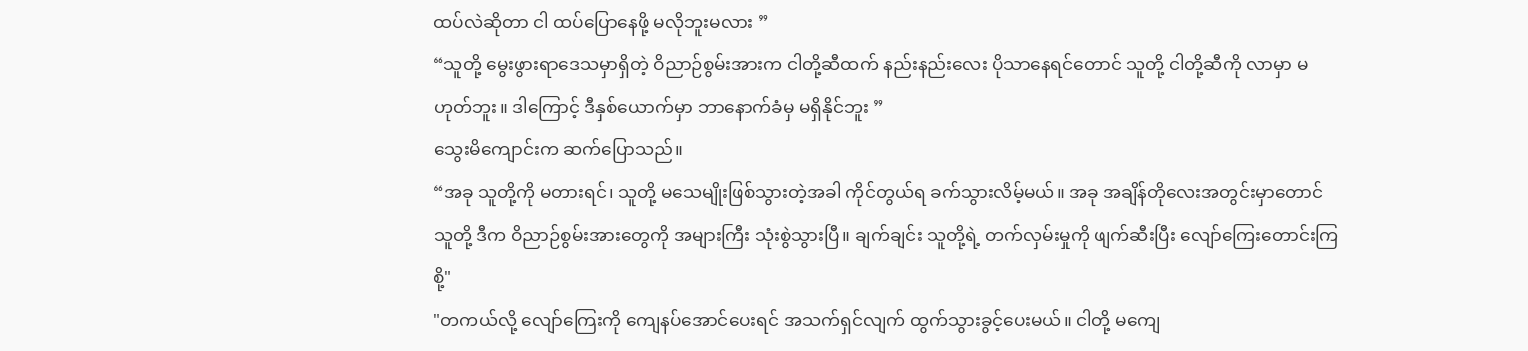ထပ်လဲဆိုတာ ငါ ထပ်ပြောနေဖို့ မလိုဘူးမလား ”
“သူတို့ မွေးဖွားရာဒေသမှာရှိတဲ့ ဝိညာဉ်စွမ်းအားက ငါတို့ဆီထက် နည်းနည်းလေး ပိုသာနေရင်တောင် သူတို့ ငါတို့ဆီကို လာမှာ မဟုတ်ဘူး။ ဒါကြောင့် ဒီနှစ်ယောက်မှာ ဘာနောက်ခံမှ မရှိနိုင်ဘူး ”
သွေးမိကျောင်းက ဆက်ပြောသည်။
“အခု သူတို့ကို မတားရင်၊ သူတို့ မသေမျိုးဖြစ်သွားတဲ့အခါ ကိုင်တွယ်ရ ခက်သွားလိမ့်မယ်။ အခု အချိန်တိုလေးအတွင်းမှာတောင် သူတို့ ဒီက ဝိညာဉ်စွမ်းအားတွေကို အများကြီး သုံးစွဲသွားပြီ။ ချက်ချင်း သူတို့ရဲ့ တက်လှမ်းမှုကို ဖျက်ဆီးပြီး လျော်ကြေးတောင်းကြစို့"
"တကယ်လို့ လျော်ကြေးကို ကျေနပ်အောင်ပေးရင် အသက်ရှင်လျက် ထွက်သွားခွင့်ပေးမယ်။ ငါတို့ မကျေ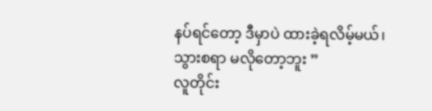နပ်ရင်တော့ ဒီမှာပဲ ထားခဲ့ရလိမ့်မယ်၊ သွားစရာ မလိုတော့ဘူး ”
လူတိုင်း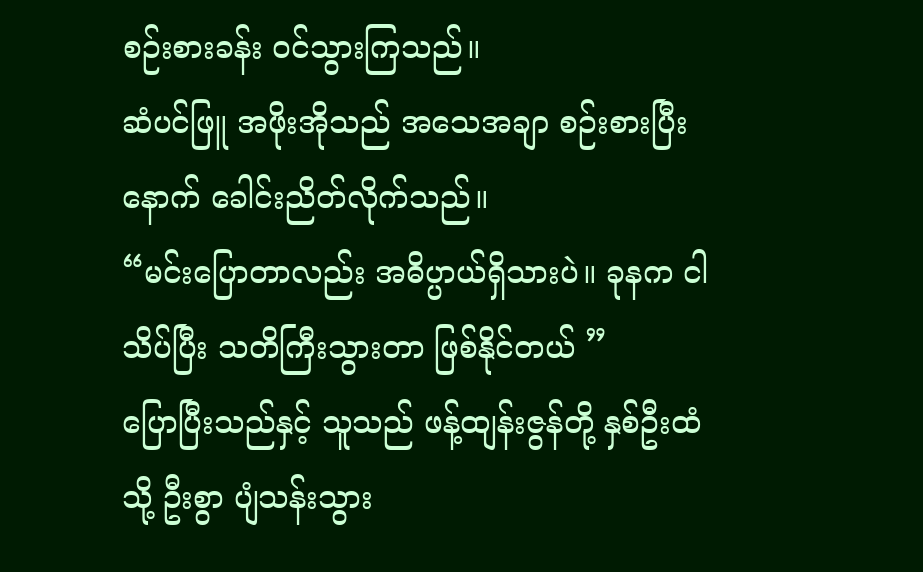စဉ်းစားခန်း ဝင်သွားကြသည်။
ဆံပင်ဖြူ အဖိုးအိုသည် အသေအချာ စဉ်းစားပြီးနောက် ခေါင်းညိတ်လိုက်သည်။
“မင်းပြောတာလည်း အဓိပ္ပာယ်ရှိသားပဲ။ ခုနက ငါ သိပ်ပြီး သတိကြီးသွားတာ ဖြစ်နိုင်တယ် ”
ပြောပြီးသည်နှင့် သူသည် ဖန့်ထျန်းဇွန်တို့ နှစ်ဦးထံသို့ ဦးစွာ ပျံသန်းသွား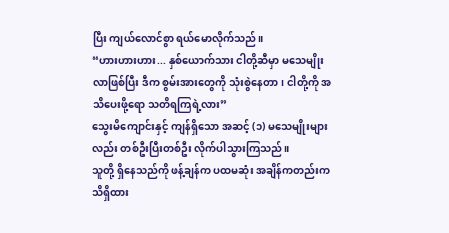ပြီး ကျယ်လောင်စွာ ရယ်မောလိုက်သည်။
“ဟားဟားဟား... နှစ်ယောက်သား ငါတို့ဆီမှာ မသေမျိုး လာဖြစ်ပြီး ဒီက စွမ်းအားတွေကို သုံးစွဲနေတာ၊ ငါတို့ကို အသိပေးဖို့ရော သတိရကြရဲ့လား”
သွေးမိကျောင်းနှင့် ကျန်ရှိသော အဆင့် (၁) မသေမျိုးများလည်း တစ်ဦးပြီးတစ်ဦး လိုက်ပါသွားကြသည်။
သူတို့ ရှိနေသည်ကို ဖန့်ချန်က ပထမဆုံး အချိန်ကတည်းက သိရှိထား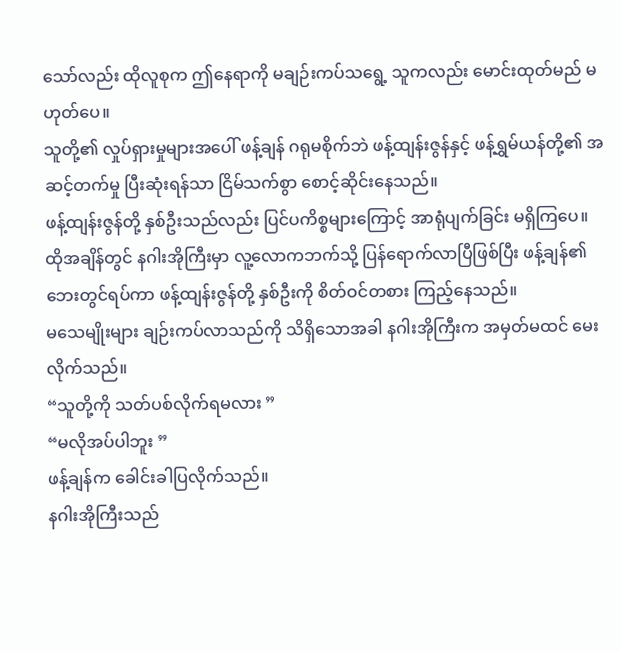သော်လည်း ထိုလူစုက ဤနေရာကို မချဉ်းကပ်သရွေ့ သူကလည်း မောင်းထုတ်မည် မဟုတ်ပေ။
သူတို့၏ လှုပ်ရှားမှုများအပေါ် ဖန့်ချန် ဂရုမစိုက်ဘဲ ဖန့်ထျန်းဇွန်နှင့် ဖန့်ရွှမ်ယန်တို့၏ အဆင့်တက်မှု ပြီးဆုံးရန်သာ ငြိမ်သက်စွာ စောင့်ဆိုင်းနေသည်။
ဖန့်ထျန်းဇွန်တို့ နှစ်ဦးသည်လည်း ပြင်ပကိစ္စများကြောင့် အာရုံပျက်ခြင်း မရှိကြပေ။
ထိုအချိန်တွင် နဂါးအိုကြီးမှာ လူ့လောကဘက်သို့ ပြန်ရောက်လာပြီဖြစ်ပြီး ဖန့်ချန်၏ ဘေးတွင်ရပ်ကာ ဖန့်ထျန်းဇွန်တို့ နှစ်ဦးကို စိတ်ဝင်တစား ကြည့်နေသည်။
မသေမျိုးများ ချဉ်းကပ်လာသည်ကို သိရှိသောအခါ နဂါးအိုကြီးက အမှတ်မထင် မေးလိုက်သည်။
“သူတို့ကို သတ်ပစ်လိုက်ရမလား ”
“မလိုအပ်ပါဘူး ”
ဖန့်ချန်က ခေါင်းခါပြလိုက်သည်။
နဂါးအိုကြီးသည်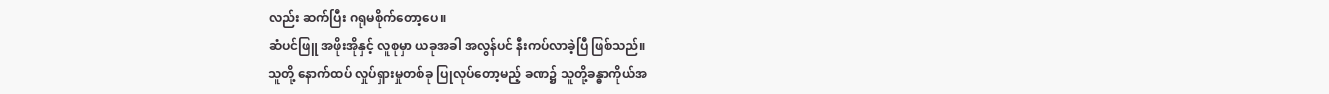လည်း ဆက်ပြီး ဂရုမစိုက်တော့ပေ။
ဆံပင်ဖြူ အဖိုးအိုနှင့် လူစုမှာ ယခုအခါ အလွန်ပင် နီးကပ်လာခဲ့ပြီ ဖြစ်သည်။
သူတို့ နောက်ထပ် လှုပ်ရှားမှုတစ်ခု ပြုလုပ်တော့မည့် ခဏ၌ သူတို့ခန္ဓာကိုယ်အ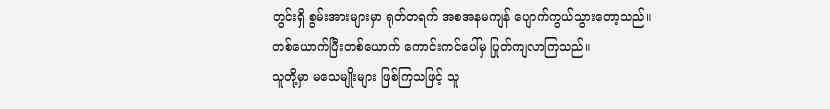တွင်းရှိ စွမ်းအားများမှာ ရုတ်တရက် အစအနမကျန် ပျောက်ကွယ်သွားတော့သည်။
တစ်ယောက်ပြီးတစ်ယောက် ကောင်းကင်ပေါ်မှ ပြုတ်ကျလာကြသည်။
သူတို့မှာ မသေမျိုးများ ဖြစ်ကြသဖြင့် သူ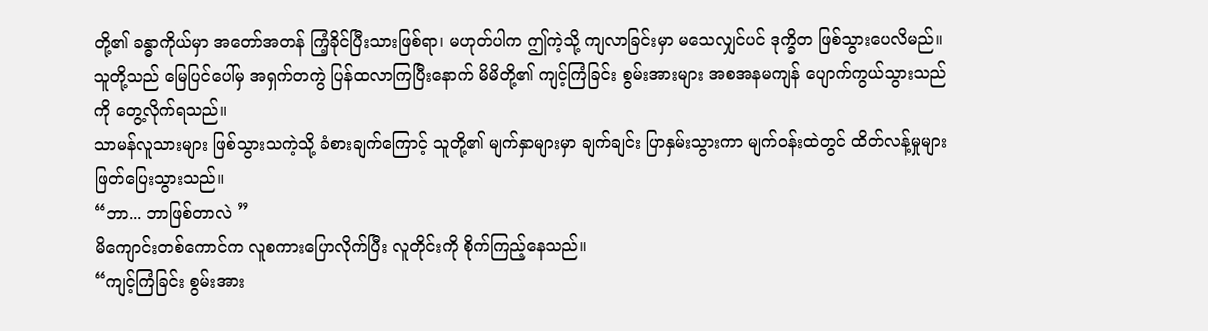တို့၏ ခန္ဓာကိုယ်မှာ အတော်အတန် ကြံ့ခိုင်ပြီးသားဖြစ်ရာ၊ မဟုတ်ပါက ဤကဲ့သို့ ကျလာခြင်းမှာ မသေလျှင်ပင် ဒုက္ခိတ ဖြစ်သွားပေလိမည်။
သူတို့သည် မြေပြင်ပေါ်မှ အရှက်တကွဲ ပြန်ထလာကြပြီးနောက် မိမိတို့၏ ကျင့်ကြံခြင်း စွမ်းအားများ အစအနမကျန် ပျောက်ကွယ်သွားသည်ကို တွေ့လိုက်ရသည်။
သာမန်လူသားများ ဖြစ်သွားသကဲ့သို့ ခံစားချက်ကြောင့် သူတို့၏ မျက်နှာများမှာ ချက်ချင်း ပြာနှမ်းသွားကာ မျက်ဝန်းထဲတွင် ထိတ်လန့်မှုများ ဖြတ်ပြေးသွားသည်။
“ဘာ... ဘာဖြစ်တာလဲ ”
မိကျောင်းတစ်ကောင်က လူစကားပြောလိုက်ပြီး လူတိုင်းကို စိုက်ကြည့်နေသည်။
“ကျင့်ကြံခြင်း စွမ်းအား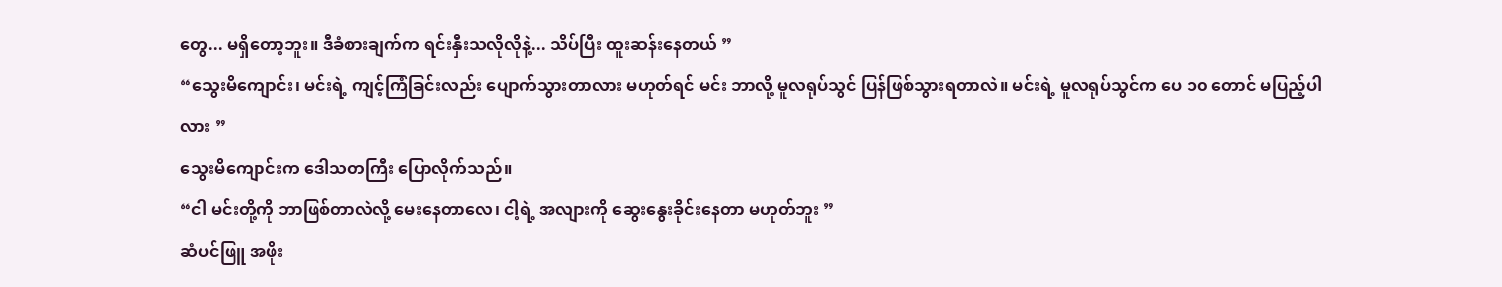တွေ... မရှိတော့ဘူး။ ဒီခံစားချက်က ရင်းနှီးသလိုလိုနဲ့... သိပ်ပြီး ထူးဆန်းနေတယ် ”
“သွေးမိကျောင်း၊ မင်းရဲ့ ကျင့်ကြံခြင်းလည်း ပျောက်သွားတာလား မဟုတ်ရင် မင်း ဘာလို့ မူလရုပ်သွင် ပြန်ဖြစ်သွားရတာလဲ။ မင်းရဲ့ မူလရုပ်သွင်က ပေ ၁၀ တောင် မပြည့်ပါလား ”
သွေးမိကျောင်းက ဒေါသတကြီး ပြောလိုက်သည်။
“ငါ မင်းတို့ကို ဘာဖြစ်တာလဲလို့ မေးနေတာလေ၊ ငါ့ရဲ့ အလျားကို ဆွေးနွေးခိုင်းနေတာ မဟုတ်ဘူး ”
ဆံပင်ဖြူ အဖိုး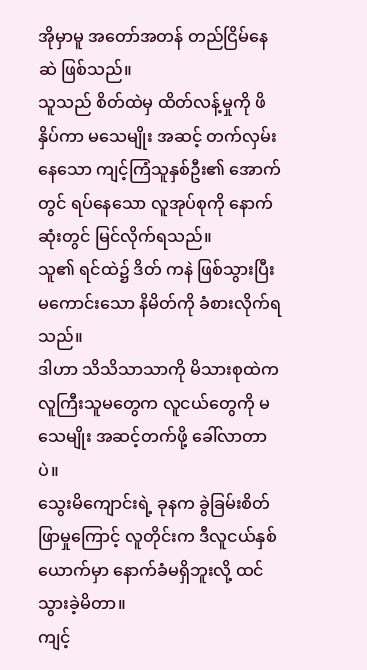အိုမှာမူ အတော်အတန် တည်ငြိမ်နေဆဲ ဖြစ်သည်။
သူသည် စိတ်ထဲမှ ထိတ်လန့်မှုကို ဖိနှိပ်ကာ မသေမျိုး အဆင့် တက်လှမ်းနေသော ကျင့်ကြံသူနှစ်ဦး၏ အောက်တွင် ရပ်နေသော လူအုပ်စုကို နောက်ဆုံးတွင် မြင်လိုက်ရသည်။
သူ၏ ရင်ထဲ၌ ဒိတ် ကနဲ ဖြစ်သွားပြီး မကောင်းသော နိမိတ်ကို ခံစားလိုက်ရသည်။
ဒါဟာ သိသိသာသာကို မိသားစုထဲက လူကြီးသူမတွေက လူငယ်တွေကို မသေမျိုး အဆင့်တက်ဖို့ ခေါ်လာတာပဲ။
သွေးမိကျောင်းရဲ့ ခုနက ခွဲခြမ်းစိတ်ဖြာမှုကြောင့် လူတိုင်းက ဒီလူငယ်နှစ်ယောက်မှာ နောက်ခံမရှိဘူးလို့ ထင်သွားခဲ့မိတာ။
ကျင့်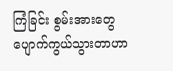ကြံခြင်း စွမ်းအားတွေ ပျောက်ကွယ်သွားတာဟာ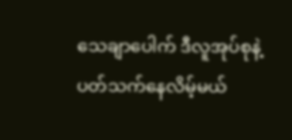သေချာပေါက် ဒီလူအုပ်စုနဲ့ ပတ်သက်နေလိမ့်မယ်